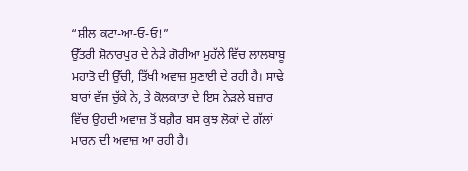“ਸ਼ੀਲ ਕਟਾ-ਆ-ਓ-ਓ!”
ਉੱਤਰੀ ਸ਼ੋਨਾਰਪੁਰ ਦੇ ਨੇੜੇ ਗੋਰੀਆ ਮੁਹੱਲੇ ਵਿੱਚ ਲਾਲਬਾਬੂ ਮਹਾਤੋ ਦੀ ਉੱਚੀ, ਤਿੱਖੀ ਅਵਾਜ਼ ਸੁਣਾਈ ਦੇ ਰਹੀ ਹੈ। ਸਾਢੇ ਬਾਰਾਂ ਵੱਜ ਚੁੱਕੇ ਨੇ, ਤੇ ਕੋਲਕਾਤਾ ਦੇ ਇਸ ਨੇੜਲੇ ਬਜ਼ਾਰ ਵਿੱਚ ਉਹਦੀ ਅਵਾਜ਼ ਤੋਂ ਬਗ਼ੈਰ ਬਸ ਕੁਝ ਲੋਕਾਂ ਦੇ ਗੱਲਾਂ ਮਾਰਨ ਦੀ ਅਵਾਜ਼ ਆ ਰਹੀ ਹੈ।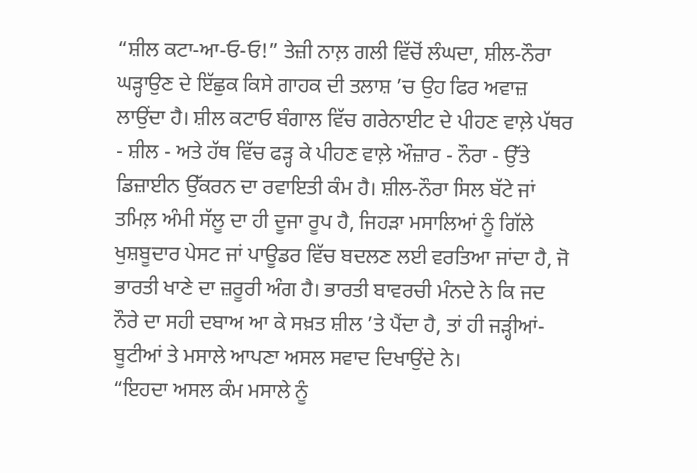“ਸ਼ੀਲ ਕਟਾ-ਆ-ਓ-ਓ!” ਤੇਜ਼ੀ ਨਾਲ਼ ਗਲੀ ਵਿੱਚੋਂ ਲੰਘਦਾ, ਸ਼ੀਲ-ਨੌਰਾ ਘੜ੍ਹਾਉਣ ਦੇ ਇੱਛੁਕ ਕਿਸੇ ਗਾਹਕ ਦੀ ਤਲਾਸ਼ ’ਚ ਉਹ ਫਿਰ ਅਵਾਜ਼ ਲਾਉਂਦਾ ਹੈ। ਸ਼ੀਲ ਕਟਾਓ ਬੰਗਾਲ ਵਿੱਚ ਗਰੇਨਾਈਟ ਦੇ ਪੀਹਣ ਵਾਲ਼ੇ ਪੱਥਰ - ਸ਼ੀਲ - ਅਤੇ ਹੱਥ ਵਿੱਚ ਫੜ੍ਹ ਕੇ ਪੀਹਣ ਵਾਲ਼ੇ ਔਜ਼ਾਰ - ਨੌਰਾ - ਉੱਤੇ ਡਿਜ਼ਾਈਨ ਉੱਕਰਨ ਦਾ ਰਵਾਇਤੀ ਕੰਮ ਹੈ। ਸ਼ੀਲ-ਨੌਰਾ ਸਿਲ ਬੱਟੇ ਜਾਂ ਤਮਿਲ਼ ਅੰਮੀ ਸੱਲੂ ਦਾ ਹੀ ਦੂਜਾ ਰੂਪ ਹੈ, ਜਿਹੜਾ ਮਸਾਲਿਆਂ ਨੂੰ ਗਿੱਲੇ ਖੁਸ਼ਬੂਦਾਰ ਪੇਸਟ ਜਾਂ ਪਾਊਡਰ ਵਿੱਚ ਬਦਲਣ ਲਈ ਵਰਤਿਆ ਜਾਂਦਾ ਹੈ, ਜੋ ਭਾਰਤੀ ਖਾਣੇ ਦਾ ਜ਼ਰੂਰੀ ਅੰਗ ਹੈ। ਭਾਰਤੀ ਬਾਵਰਚੀ ਮੰਨਦੇ ਨੇ ਕਿ ਜਦ ਨੌਰੇ ਦਾ ਸਹੀ ਦਬਾਅ ਆ ਕੇ ਸਖ਼ਤ ਸ਼ੀਲ ’ਤੇ ਪੈਂਦਾ ਹੈ, ਤਾਂ ਹੀ ਜੜ੍ਹੀਆਂ-ਬੂਟੀਆਂ ਤੇ ਮਸਾਲੇ ਆਪਣਾ ਅਸਲ ਸਵਾਦ ਦਿਖਾਉਂਦੇ ਨੇ।
“ਇਹਦਾ ਅਸਲ ਕੰਮ ਮਸਾਲੇ ਨੂੰ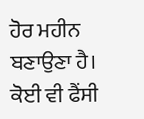ਹੋਰ ਮਹੀਨ ਬਣਾਉਣਾ ਹੈ। ਕੋਈ ਵੀ ਫੈਂਸੀ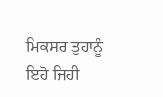ਮਿਕਸਰ ਤੁਹਾਨੂੰ ਇਹੋ ਜਿਹੀ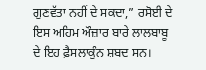ਗੁਣਵੱਤਾ ਨਹੀਂ ਦੇ ਸਕਦਾ,” ਰਸੋਈ ਦੇ ਇਸ ਅਹਿਮ ਔਜ਼ਾਰ ਬਾਰੇ ਲਾਲਬਾਬੂ ਦੇ ਇਹ ਫ਼ੈਸਲਾਕੁੰਨ ਸ਼ਬਦ ਸਨ।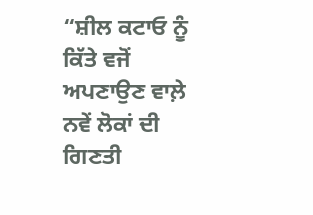“ਸ਼ੀਲ ਕਟਾਓ ਨੂੰ ਕਿੱਤੇ ਵਜੋਂ ਅਪਣਾਉਣ ਵਾਲ਼ੇ ਨਵੇਂ ਲੋਕਾਂ ਦੀ ਗਿਣਤੀ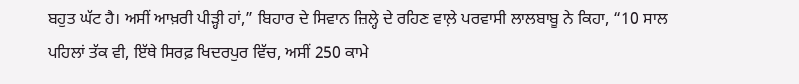ਬਹੁਤ ਘੱਟ ਹੈ। ਅਸੀਂ ਆਖ਼ਰੀ ਪੀੜ੍ਹੀ ਹਾਂ,” ਬਿਹਾਰ ਦੇ ਸਿਵਾਨ ਜ਼ਿਲ੍ਹੇ ਦੇ ਰਹਿਣ ਵਾਲ਼ੇ ਪਰਵਾਸੀ ਲਾਲਬਾਬੂ ਨੇ ਕਿਹਾ, “10 ਸਾਲ ਪਹਿਲਾਂ ਤੱਕ ਵੀ, ਇੱਥੇ ਸਿਰਫ਼ ਖਿਦਰਪੁਰ ਵਿੱਚ, ਅਸੀਂ 250 ਕਾਮੇ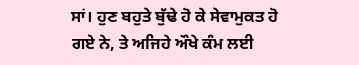ਸਾਂ। ਹੁਣ ਬਹੁਤੇ ਬੁੱਢੇ ਹੋ ਕੇ ਸੇਵਾਮੁਕਤ ਹੋ ਗਏ ਨੇ, ਤੇ ਅਜਿਹੇ ਔਖੇ ਕੰਮ ਲਈ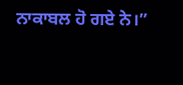ਨਾਕਾਬਲ ਹੋ ਗਏ ਨੇ।”